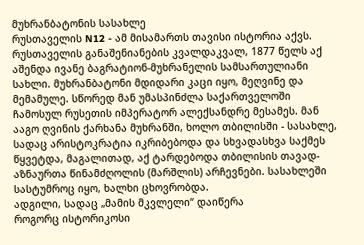მუხრანბატონის სასახლე
რუსთაველის N12 - ამ მისამართს თავისი ისტორია აქვს. რუსთაველის განაშენიანების კვალდაკვალ, 1877 წელს აქ აშენდა ივანე ბაგრატიონ-მუხრანელის სამსართულიანი სახლი. მუხრანბატონი მდიდარი კაცი იყო, მეღვინე და მემამულე. სწორედ მან უმასპინძლა საქართველოში ჩამოსულ რუსეთის იმპერატორ ალექსანდრე მესამეს. მან ააგო ღვინის ქარხანა მუხრანში, ხოლო თბილისში - სასახლე, სადაც არისტოკრატია იკრიბებოდა და სხვადასხვა საქმეს წყვეტდა, მაგალითად, აქ ტარდებოდა თბილისის თავად-აზნაურთა წინამძღოლის (მარშლის) არჩევნები. სასახლეში სასტუმროც იყო, ხალხი ცხოვრობდა.
ადგილი, სადაც „მამის მკვლელი“ დაიწერა
როგორც ისტორიკოსი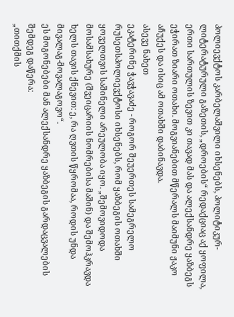პოლიევქტოს კარბელაშვილი იხსენებს, პოლიტიკურ-ლიტერატურული გაზეთის, „დროების“ რედაქციაც აქ ყოფილა, ერთი სართულის ზევით კი თავად მას და ალექსანდრე ყაზბეგს ეჭირათ ზიარი ოთახი. მოგვიანებით მწერალს მაიმუნი ჟაკო აჩუქეს და ისიც ამ ოთახში დაბინავდა.
ასევე ნახეთ
ეკატერინე ჭავჭავაძე - როგორ შეუერთეს სამეგრელო რუსეთსპოლიევქტოსი იხსენებს, რომ ყაზბეგის ოთახში ყოველთვის საშინელი არეულობა იყო. „შემოვიდოდა მოსამსახურე (შვეიცარიის ნომრებისა მაშინ) და შემოჰკრავდა ხელს თავის ქნევით: ე, რა ღვთის წყრომაა, როდის უნდა მივალაგ-მოვალაგოვო“.
ეს მოგონებები მან ალექსანდრე ყაზბეგის გარდაცვალების შემდეგ დაწერა:
„თითქმის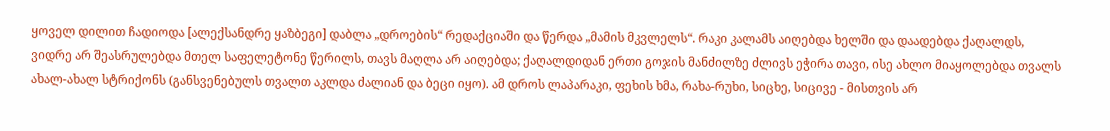ყოველ დილით ჩადიოდა [ალექსანდრე ყაზბეგი] დაბლა „დროების“ რედაქციაში და წერდა „მამის მკვლელს“. რაკი კალამს აიღებდა ხელში და დაადებდა ქაღალდს, ვიდრე არ შეასრულებდა მთელ საფელეტონე წერილს, თავს მაღლა არ აიღებდა; ქაღალდიდან ერთი გოჯის მანძილზე ძლივს ეჭირა თავი, ისე ახლო მიაყოლებდა თვალს ახალ-ახალ სტრიქონს (განსვენებულს თვალთ აკლდა ძალიან და ბეცი იყო). ამ დროს ლაპარაკი, ფეხის ხმა, რახა-რუხი, სიცხე, სიცივე - მისთვის არ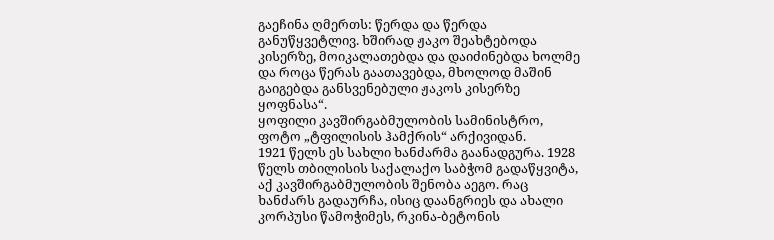გაეჩინა ღმერთს: წერდა და წერდა განუწყვეტლივ. ხშირად ჟაკო შეახტებოდა კისერზე, მოიკალათებდა და დაიძინებდა ხოლმე და როცა წერას გაათავებდა, მხოლოდ მაშინ გაიგებდა განსვენებული ჟაკოს კისერზე ყოფნასა“.
ყოფილი კავშირგაბმულობის სამინისტრო, ფოტო „ტფილისის ჰამქრის“ არქივიდან.
1921 წელს ეს სახლი ხანძარმა გაანადგურა. 1928 წელს თბილისის საქალაქო საბჭომ გადაწყვიტა, აქ კავშირგაბმულობის შენობა აეგო. რაც ხანძარს გადაურჩა, ისიც დაანგრიეს და ახალი კორპუსი წამოჭიმეს, რკინა-ბეტონის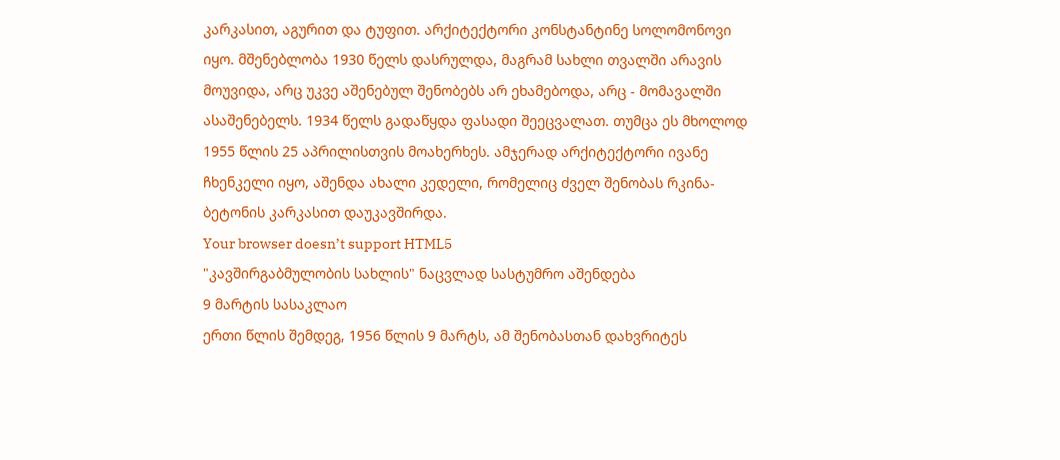კარკასით, აგურით და ტუფით. არქიტექტორი კონსტანტინე სოლომონოვი იყო. მშენებლობა 1930 წელს დასრულდა, მაგრამ სახლი თვალში არავის მოუვიდა, არც უკვე აშენებულ შენობებს არ ეხამებოდა, არც - მომავალში ასაშენებელს. 1934 წელს გადაწყდა ფასადი შეეცვალათ. თუმცა ეს მხოლოდ 1955 წლის 25 აპრილისთვის მოახერხეს. ამჯერად არქიტექტორი ივანე ჩხენკელი იყო, აშენდა ახალი კედელი, რომელიც ძველ შენობას რკინა-ბეტონის კარკასით დაუკავშირდა.
Your browser doesn’t support HTML5
"კავშირგაბმულობის სახლის" ნაცვლად სასტუმრო აშენდება
9 მარტის სასაკლაო
ერთი წლის შემდეგ, 1956 წლის 9 მარტს, ამ შენობასთან დახვრიტეს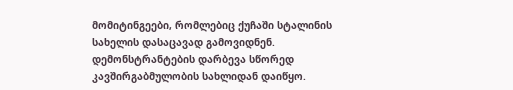მომიტინგეები, რომლებიც ქუჩაში სტალინის სახელის დასაცავად გამოვიდნენ. დემონსტრანტების დარბევა სწორედ კავშირგაბმულობის სახლიდან დაიწყო.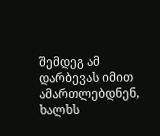შემდეგ ამ დარბევას იმით ამართლებდნენ, ხალხს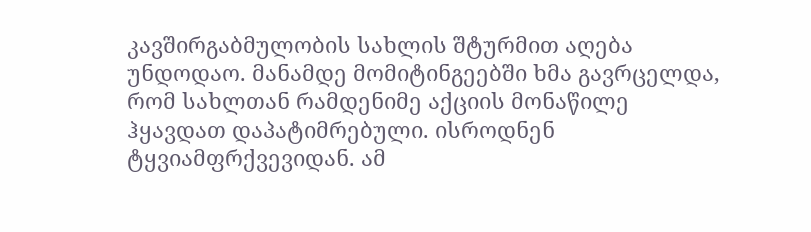კავშირგაბმულობის სახლის შტურმით აღება უნდოდაო. მანამდე მომიტინგეებში ხმა გავრცელდა, რომ სახლთან რამდენიმე აქციის მონაწილე ჰყავდათ დაპატიმრებული. ისროდნენ ტყვიამფრქვევიდან. ამ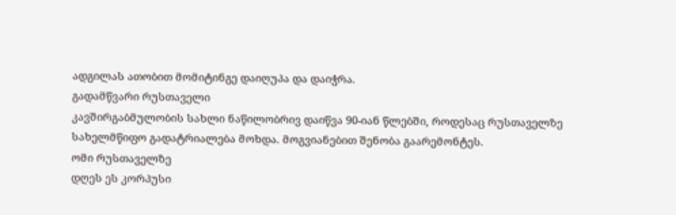ადგილას ათობით მომიტინგე დაიღუპა და დაიჭრა.
გადამწვარი რუსთაველი
კავშირგაბმულობის სახლი ნაწილობრივ დაიწვა 90-იან წლებში, როდესაც რუსთაველზე სახელმწიფო გადატრიალება მოხდა. მოგვიანებით შენობა გაარემონტეს.
ომი რუსთაველზე
დღეს ეს კორპუსი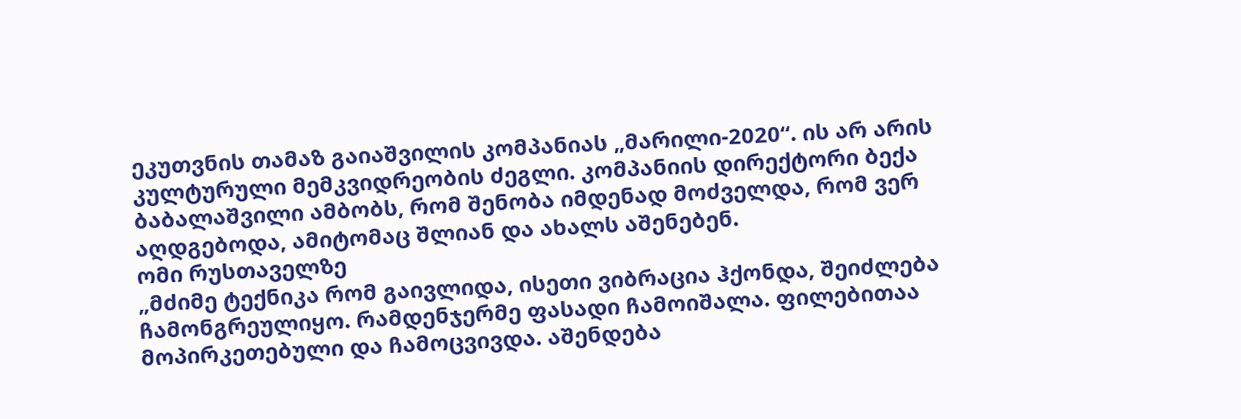ეკუთვნის თამაზ გაიაშვილის კომპანიას „მარილი-2020“. ის არ არის კულტურული მემკვიდრეობის ძეგლი. კომპანიის დირექტორი ბექა ბაბალაშვილი ამბობს, რომ შენობა იმდენად მოძველდა, რომ ვერ აღდგებოდა, ამიტომაც შლიან და ახალს აშენებენ.
ომი რუსთაველზე
„მძიმე ტექნიკა რომ გაივლიდა, ისეთი ვიბრაცია ჰქონდა, შეიძლება ჩამონგრეულიყო. რამდენჯერმე ფასადი ჩამოიშალა. ფილებითაა მოპირკეთებული და ჩამოცვივდა. აშენდება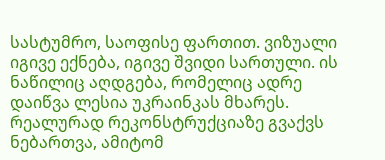სასტუმრო, საოფისე ფართით. ვიზუალი იგივე ექნება, იგივე შვიდი სართული. ის ნაწილიც აღდგება, რომელიც ადრე დაიწვა ლესია უკრაინკას მხარეს. რეალურად რეკონსტრუქციაზე გვაქვს ნებართვა, ამიტომ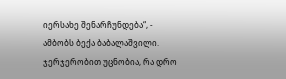იერსახე შენარჩუნდება“, - ამბობს ბექა ბაბალაშვილი.
ჯერჯერობით უცნობია, რა დრო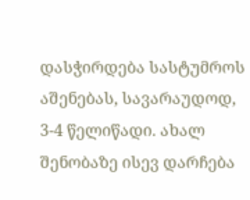დასჭირდება სასტუმროს აშენებას, სავარაუდოდ, 3-4 წელიწადი. ახალ შენობაზე ისევ დარჩება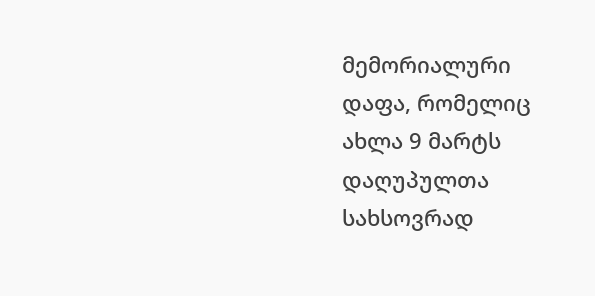მემორიალური დაფა, რომელიც ახლა 9 მარტს დაღუპულთა სახსოვრად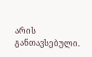არის განთავსებული.